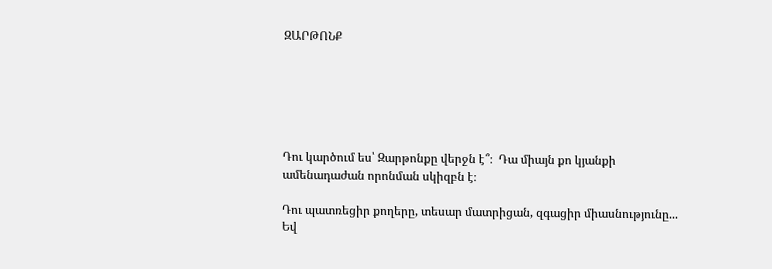ԶԱՐԹՈՆՔ






Դու կարծում ես՝ Զարթոնքը վերջն է՞։  Դա միայն քո կյանքի ամենադաժան որոնման սկիզբն է։

Դու պատռեցիր քողերը, տեսար մատրիցան, զգացիր միասնությունը... Եվ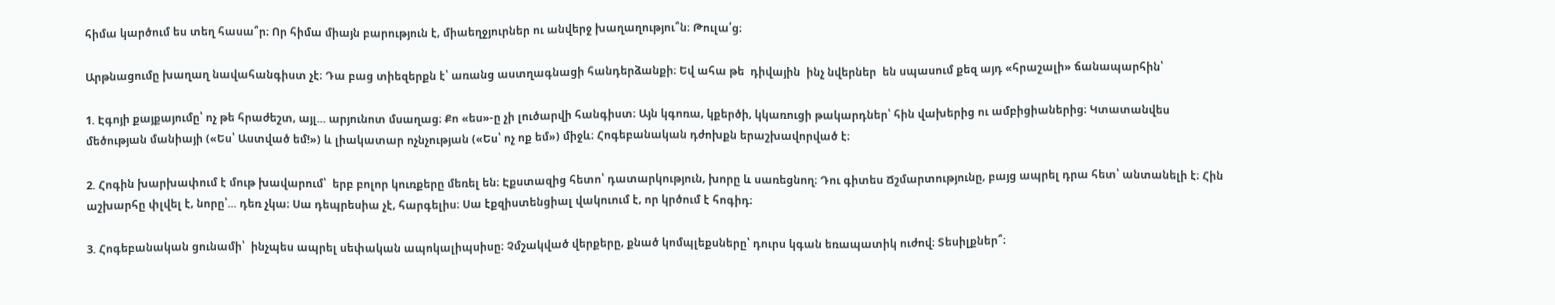հիմա կարծում ես տեղ հասա՞ր։ Որ հիմա միայն բարություն է, միաեղջյուրներ ու անվերջ խաղաղությու՞ն։ Թուլա՛ց։

Արթնացումը խաղաղ նավահանգիստ չէ։ Դա բաց տիեզերքն է՝ առանց աստղագնացի հանդերձանքի։ Եվ ահա թե  դիվային  ինչ նվերներ  են սպասում քեզ այդ «հրաշալի» ճանապարհին՝

1. Էգոյի քայքայումը՝ ոչ թե հրաժեշտ, այլ... արյունոտ մսաղաց։ Քո «ես»-ը չի լուծարվի հանգիստ։ Այն կգոռա, կքերծի, կկառուցի թակարդներ՝ հին վախերից ու ամբիցիաներից։ Կտատանվես մեծության մանիայի («Ես՝ Աստված եմ!») և լիակատար ոչնչության («Ես՝ ոչ ոք եմ») միջև։ Հոգեբանական դժոխքն երաշխավորված է։

2. Հոգին խարխափում է մութ խավարում՝  երբ բոլոր կուռքերը մեռել են։ Էքստազից հետո՝ դատարկություն, խորը և սառեցնող։ Դու գիտես Ճշմարտությունը, բայց ապրել դրա հետ՝ անտանելի է։ Հին աշխարհը փլվել է, նորը՝... դեռ չկա։ Սա դեպրեսիա չէ, հարգելիս։ Սա էքզիստենցիալ վակուում է, որ կրծում է հոգիդ։

3. Հոգեբանական ցունամի՝  ինչպես ապրել սեփական ապոկալիպսիսը։ Չմշակված վերքերը, քնած կոմպլեքսները՝ դուրս կգան եռապատիկ ուժով։ Տեսիլքներ՞։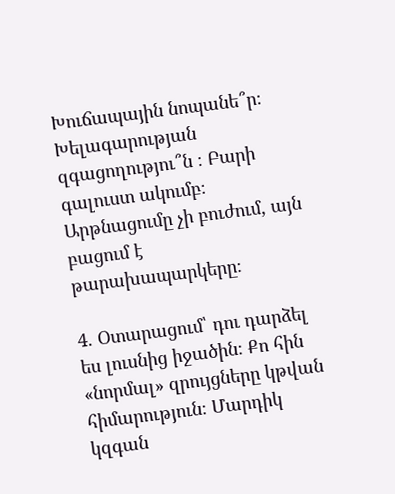Խուճապային նոպանե՞ր։ Խելագարության զգացողությու՞ն ։ Բարի գալուստ ակումբ։ Արթնացումը չի բուժում, այն բացում է թարախապարկերը։

4. Օտարացում՝ դու դարձել ես լուսնից իջածին։ Քո հին «նորմալ» զրույցները կթվան հիմարություն։ Մարդիկ կզգան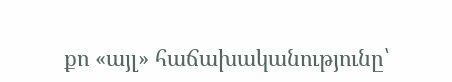քո «այլ» հաճախականությունը՝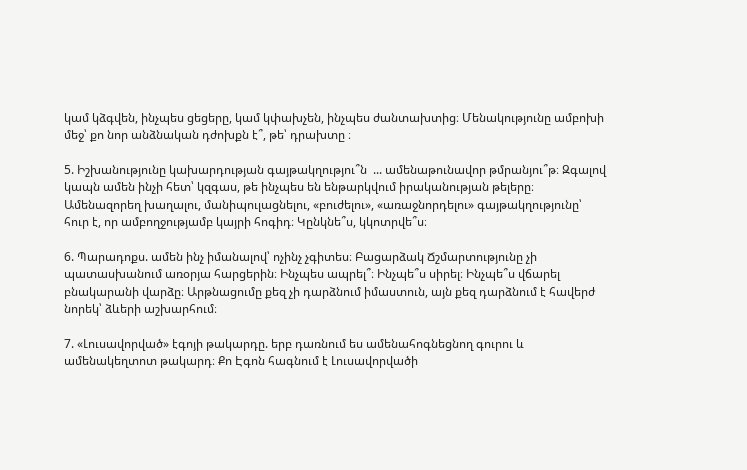կամ կձգվեն, ինչպես ցեցերը, կամ կփախչեն, ինչպես ժանտախտից։ Մենակությունը ամբոխի մեջ՝ քո նոր անձնական դժոխքն է՞, թե՝ դրախտը ։

5. Իշխանությունը կախարդության գայթակղությու՞ն  ... ամենաթունավոր թմրանյու՞թ։ Զգալով կապն ամեն ինչի հետ՝ կզգաս, թե ինչպես են ենթարկվում իրականության թելերը։ Ամենազորեղ խաղալու, մանիպուլացնելու, «բուժելու», «առաջնորդելու» գայթակղությունը՝ հուր է, որ ամբողջությամբ կայրի հոգիդ։ Կընկնե՞ս, կկոտրվե՞ս։

6. Պարադոքս. ամեն ինչ իմանալով՝ ոչինչ չգիտես։ Բացարձակ Ճշմարտությունը չի պատասխանում առօրյա հարցերին։ Ինչպես ապրել՞։ Ինչպե՞ս սիրել։ Ինչպե՞ս վճարել բնակարանի վարձը։ Արթնացումը քեզ չի դարձնում իմաստուն, այն քեզ դարձնում է հավերժ նորեկ՝ ձևերի աշխարհում։

7. «Լուսավորված» էգոյի թակարդը. երբ դառնում ես ամենահոգնեցնող գուրու և ամենակեղտոտ թակարդ։ Քո Էգոն հագնում է Լուսավորվածի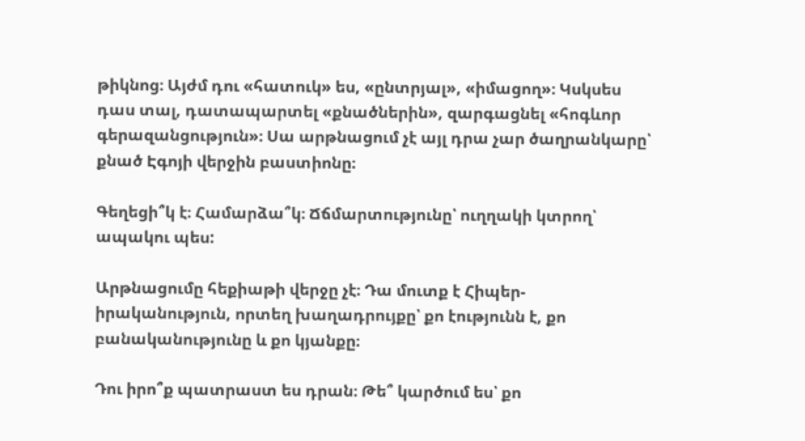թիկնոց։ Այժմ դու «հատուկ» ես, «ընտրյալ», «իմացող»։ Կսկսես դաս տալ, դատապարտել «քնածներին», զարգացնել «հոգևոր գերազանցություն»։ Սա արթնացում չէ այլ դրա չար ծաղրանկարը՝ քնած Էգոյի վերջին բաստիոնը։

Գեղեցի՞կ է։ Համարձա՞կ։ Ճճմարտությունը՝ ուղղակի կտրող՝ ապակու պես:

Արթնացումը հեքիաթի վերջը չէ։ Դա մուտք է Հիպեր-իրականություն, որտեղ խաղադրույքը՝ քո էությունն է, քո բանականությունը և քո կյանքը։

Դու իրո՞ք պատրաստ ես դրան։ Թե՞ կարծում ես՝ քո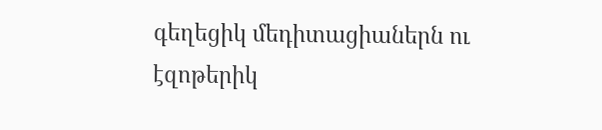գեղեցիկ մեդիտացիաներն ու էզոթերիկ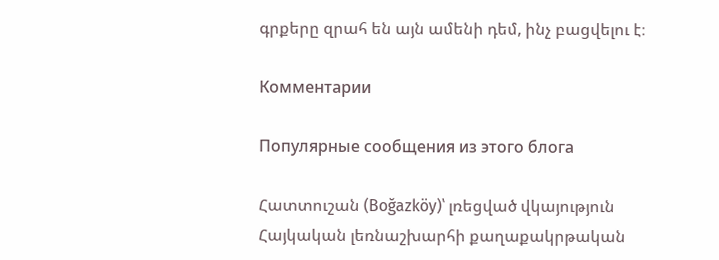գրքերը զրահ են այն ամենի դեմ, ինչ բացվելու է։

Комментарии

Популярные сообщения из этого блога

Հատտուշան (Boğazköy)՝ լռեցված վկայություն Հայկական լեռնաշխարհի քաղաքակրթական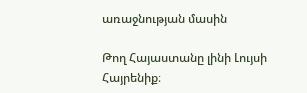առաջնության մասին

Թող Հայաստանը լինի Լույսի Հայրենիք։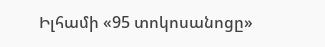Իլհամի «95 տոկոսանոցը»